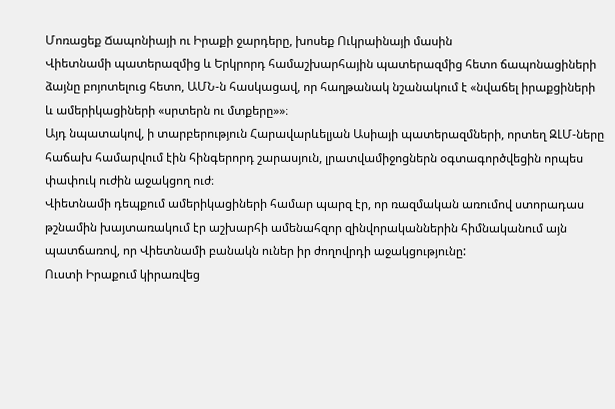Մոռացեք Ճապոնիայի ու Իրաքի ջարդերը, խոսեք Ուկրաինայի մասին
Վիետնամի պատերազմից և Երկրորդ համաշխարհային պատերազմից հետո ճապոնացիների ձայնը բոյոտելուց հետո, ԱՄՆ-ն հասկացավ, որ հաղթանակ նշանակում է «նվաճել իրաքցիների և ամերիկացիների «սրտերն ու մտքերը»»։
Այդ նպատակով, ի տարբերություն Հարավարևելյան Ասիայի պատերազմների, որտեղ ԶԼՄ-ները հաճախ համարվում էին հինգերորդ շարասյուն, լրատվամիջոցներն օգտագործվեցին որպես փափուկ ուժին աջակցող ուժ։
Վիետնամի դեպքում ամերիկացիների համար պարզ էր, որ ռազմական առումով ստորադաս թշնամին խայտառակում էր աշխարհի ամենահզոր զինվորականներին հիմնականում այն պատճառով, որ Վիետնամի բանակն ուներ իր ժողովրդի աջակցությունը:
Ուստի Իրաքում կիրառվեց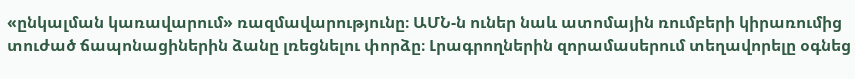«ընկալման կառավարում» ռազմավարությունը։ ԱՄՆ-ն ուներ նաև ատոմային ռումբերի կիրառումից տուժած ճապոնացիներին ձանը լռեցնելու փորձը։ Լրագրողներին զորամասերում տեղավորելը օգնեց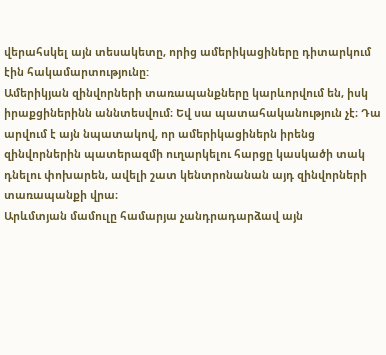վերահսկել այն տեսակետը, որից ամերիկացիները դիտարկում էին հակամարտությունը:
Ամերիկյան զինվորների տառապանքները կարևորվում են, իսկ իրաքցիներինն աննտեսվում։ Եվ սա պատահականություն չէ։ Դա արվում է այն նպատակով, որ ամերիկացիներն իրենց զինվորներին պատերազմի ուղարկելու հարցը կասկածի տակ դնելու փոխարեն, ավելի շատ կենտրոնանան այդ զինվորների տառապանքի վրա։
Արևմտյան մամուլը համարյա չանդրադարձավ այն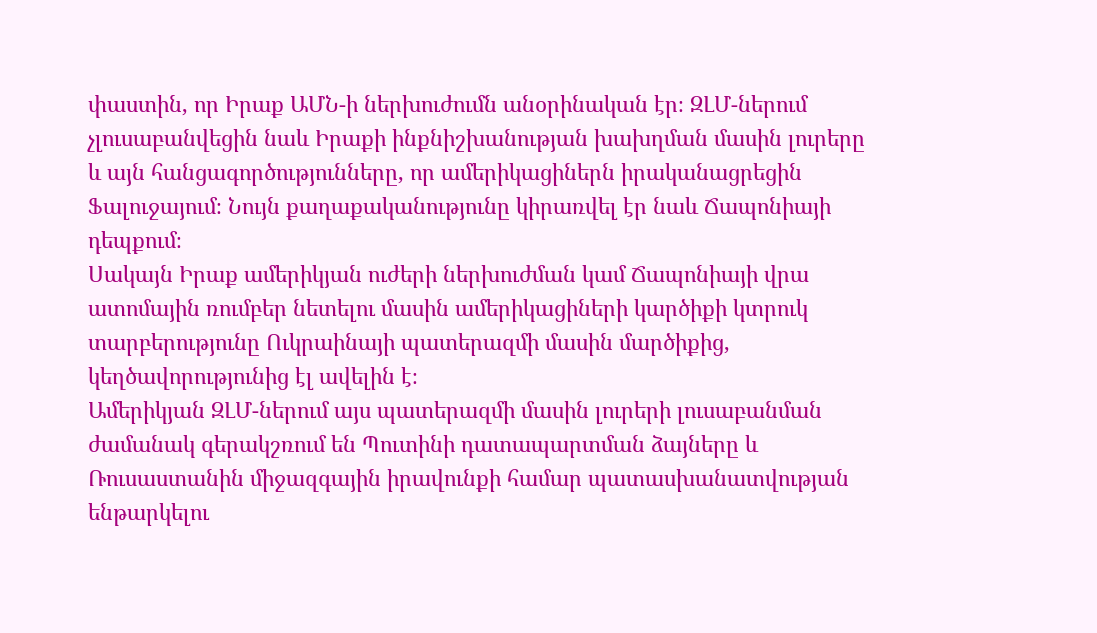փաստին, որ Իրաք ԱՄՆ-ի ներխուժումն անօրինական էր։ ԶԼՄ-ներում չլուսաբանվեցին նաև Իրաքի ինքնիշխանության խախղման մասին լուրերը և այն հանցագործությունները, որ ամերիկացիներն իրականացրեցին Ֆալուջայում։ Նույն քաղաքականությունը կիրառվել էր նաև Ճապոնիայի դեպքում։
Սակայն Իրաք ամերիկյան ուժերի ներխուժման կամ Ճապոնիայի վրա ատոմային ռումբեր նետելու մասին ամերիկացիների կարծիքի կտրուկ տարբերությունը Ուկրաինայի պատերազմի մասին մարծիքից, կեղծավորությունից էլ ավելին է։
Ամերիկյան ԶԼՄ-ներում այս պատերազմի մասին լուրերի լուսաբանման ժամանակ գերակշռում են Պուտինի դատապարտման ձայները և Ռուսաստանին միջազգային իրավունքի համար պատասխանատվության ենթարկելու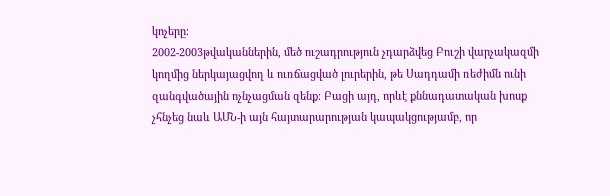կոչերը։
2002-2003թվականներին, մեծ ուշադրություն չդարձվեց Բուշի վարչակազմի կողմից ներկայացվող և ուռճացված լուրերին, թե Սադդամի ռեժիմն ունի զանգվածային ոչնչացման զենք։ Բացի այդ, որևէ քննադատական խոսք չհնչեց նաև ԱՄՆ-ի այն հայտարարության կապակցությամբ, որ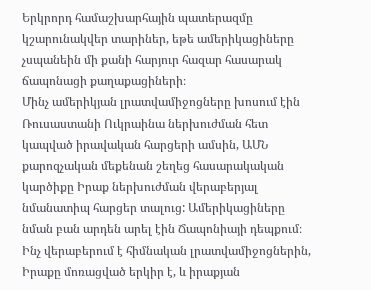Երկրորդ համաշխարհային պատերազմը կշարունակվեր տարիներ, եթե ամերիկացիները չսպանեին մի քանի հարյուր հազար հասարակ ճապոնացի քաղաքացիների։
Մինչ ամերիկյան լրատվամիջոցները խոսում էին Ռուսաստանի Ուկրաինա ներխուժման հետ կապված իրավական հարցերի ամսին, ԱՄՆ քարոզչական մեքենան շեղեց հասարակական կարծիքը Իրաք ներխուժման վերաբերյալ նմանատիպ հարցեր տալուց: Ամերիկացիները նման բան արդեն արել էին Ճապոնիայի դեպքում։
Ինչ վերաբերում է հիմնական լրատվամիջոցներին, Իրաքը մոռացված երկիր է, և իրաքյան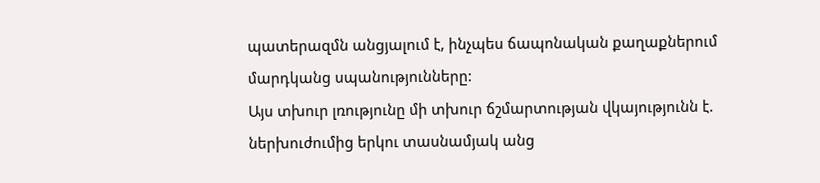պատերազմն անցյալում է, ինչպես ճապոնական քաղաքներում մարդկանց սպանությունները:
Այս տխուր լռությունը մի տխուր ճշմարտության վկայությունն է. ներխուժումից երկու տասնամյակ անց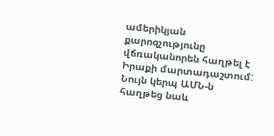ամերիկյան քարոզչությունը վճռականորեն հաղթել է Իրաքի մարտադաշտում: Նույն կերպ ԱՄՆ-ն հաղթեց նաև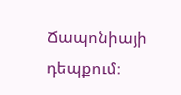Ճապոնիայի դեպքում։